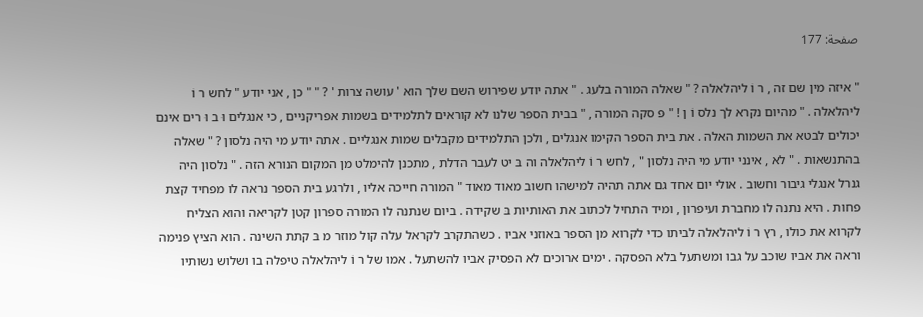صفحة: 177

" איזה מין שם זה , ר וֹ ליהלאלה ? " שאלה המורה בלעג . " אתה יודע שפירוש השם שלך הוא ' עושה צרות ' ? " " כן , אני יודע " לחש ר וֹ ליהלאלה . " מהיום נקרא לך נלס וֹ ן ! " פּ סקה המורה , " בבית הספר שלנו לא קוראים לתלמידים בשמות אפריקניים , כי אנגלים וּ ב וּ רים אינם יכולים לבטא את השמות האלה . את בית הספר הקימו אנגלים , ולכן התלמידים מקבלים שמות אנגליים . אתה יודע מי היה נלסון ? " שאלה בהתנשאות . " לא , אינני יודע מי היה נלסון " , לחש ר וֹ ליהלאלה וה בּ יט לעבר הדלת , מתכנן להימלט מן המקום הנורא הזה . " נלסון היה גנרל אנגלי גיבור וחשוב . אולי יום אחד גם אתה תהיה למישהו חשוב מאוד מאוד " המורה חייכה אליו , ולרגע בית הספר נראה לו מפחיד קצת פחות . היא נתנה לו מחברת ועיפרון , ומיד התחיל לכתוב את האותיות בּ שקידה . ביום שנתנה לו המורה ספרון קטן לקריאה והוא הצליח לקרוא את כולו , רץ ר וֹ ליהלאלה לביתו כדי לקרוא מן הספר באוזני אביו . כשהתקרב לקראל עלה קול מוזר מ בּ קתת השינה . הוא הציץ פנימה וראה את אביו שוכב על גבו ומשתעל בלא הפסקה . ימים ארוכים לא הפסיק אביו להשתעל . אמו של ר וֹ ליהלאלה טיפלה בו ושלוש נשותיו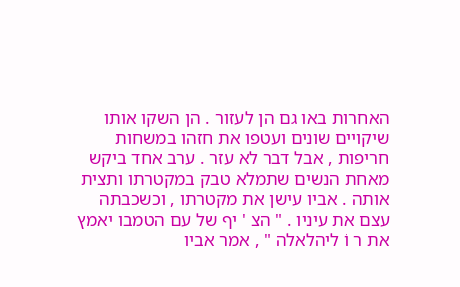האחרות באו גם הן לעזור . הן השקו אותו שיקויים שונים ועטפו את חזהו במשחות חריפות , אבל דבר לא עזר . ערב אחד ביקש מאחת הנשים שתמלא טבק במקטרתו ותצית אותה . אביו עישן את מקטרתו , וכשכבתה עצם את עיניו . " הצ ' יף של עם הטמבו יאמץ את ר וֹ ליהלאלה " , אמר אביו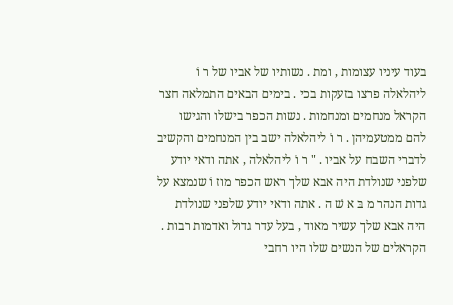בעוד עיניו עצומות , ומת . נשותיו של אביו של ר וֹ ליהלאלה פרצו בזעקות בכי . בימים הבאים התמלאה חצר הקראל מנחמים ומנחמות . נשות הכפר בישלו והגישו להם ממטעמיהן . ר וֹ ליהלאלה ישב בין המנחמים והקשיב לדברי השבח על אביו . " ר וֹ ליהלאלה , אתה ודאי יודע שלפני שנולדת היה אבא שלך ראש הכפר מוז וֹ שנמצא על גדות הנהר מ בּ א שׁ ה . אתה ודאי יודע שלפני שנולדת היה אבא שלך עשיר מאוד , בעל עדר גדול ואדמות רבות . הקראלים של הנשים שלו היו רחבי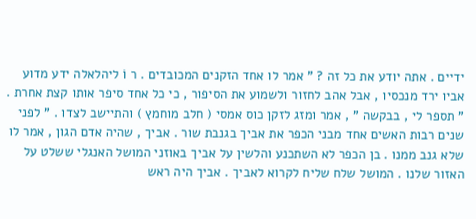ידיים . אתה יודע את כל זה ? " אמר לו אחד הזקנים המכובדים . ר וֹ ליהלאלה ידע מדוע אביו ירד מנכסיו , אבל אהב לחזור ולשמוע את הסיפור , כי כל אחד סיפר אותו קצת אחרת . " תספר לי , בבקשה " , אמר ומזג לזקן כוס אמסי ( חלב מוחמץ ) והתיישב לצדו . " לפני שנים רבות האשים אחד מבני הכפר את אביך בגנבת שור . אביך , שהיה אדם הגון , אמר לו שלא גנב ממנו . בן הכפר לא השתכנע והלשין על אביך באוזני המושל האנגלי ששלט על האזור שלנו . המושל שלח שליח לקרוא לאביך . אביך היה ראש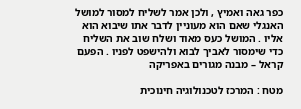כפר גאה ואמיץ , ולכן אמר לשליח למסור למושל האנגלי שאם הוא מעוניין לדבר אתו שיבוא הוא אליו . המושל כעס מאוד ושלח שוב את השליח כדי שימסור לאביך לבוא ולהישפט לפניו . הפעם קראל – מבנה מגורים באפריקה

מטח : המרכז לטכנולוגיה חינוכית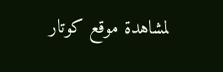لمشاهدة موقع كوتار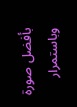بأفضل صورة وباستمرار